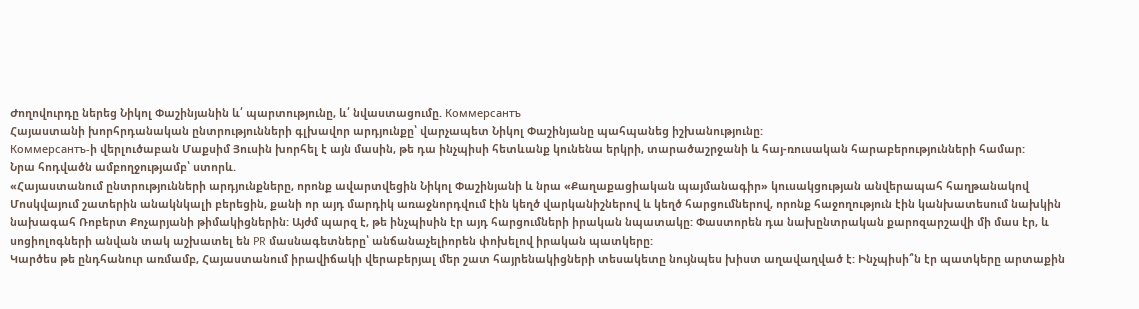Ժողովուրդը ներեց Նիկոլ Փաշինյանին և՛ պարտությունը, և՛ նվաստացումը. Коммерсантъ
Հայաստանի խորհրդանական ընտրությունների գլխավոր արդյունքը՝ վարչապետ Նիկոլ Փաշինյանը պահպանեց իշխանությունը:
Коммерсантъ-ի վերլուծաբան Մաքսիմ Յուսին խորհել է այն մասին, թե դա ինչպիսի հետևանք կունենա երկրի, տարածաշրջանի և հայ-ռուսական հարաբերությունների համար:
Նրա հոդվածն ամբողջությամբ՝ ստորև.
«Հայաստանում ընտրությունների արդյունքները, որոնք ավարտվեցին Նիկոլ Փաշինյանի և նրա «Քաղաքացիական պայմանագիր» կուսակցության անվերապահ հաղթանակով Մոսկվայում շատերին անակնկալի բերեցին, քանի որ այդ մարդիկ առաջնորդվում էին կեղծ վարկանիշներով և կեղծ հարցումներով, որոնք հաջողություն էին կանխատեսում նախկին նախագահ Ռոբերտ Քոչարյանի թիմակիցներին: Այժմ պարզ է, թե ինչպիսին էր այդ հարցումների իրական նպատակը: Փաստորեն դա նախընտրական քարոզարշավի մի մաս էր, և սոցիոլոգների անվան տակ աշխատել են PR մասնագետները՝ անճանաչելիորեն փոխելով իրական պատկերը:
Կարծես թե ընդհանուր առմամբ, Հայաստանում իրավիճակի վերաբերյալ մեր շատ հայրենակիցների տեսակետը նույնպես խիստ աղավաղված է: Ինչպիսի՞ն էր պատկերը արտաքին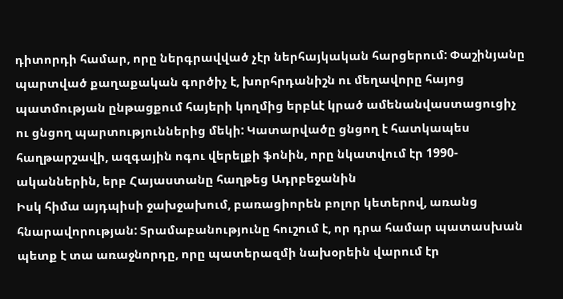դիտորդի համար, որը ներգրավված չէր ներհայկական հարցերում: Փաշինյանը պարտված քաղաքական գործիչ է, խորհրդանիշն ու մեղավորը հայոց պատմության ընթացքում հայերի կողմից երբևէ կրած ամենանվաստացուցիչ ու ցնցող պարտություններից մեկի: Կատարվածը ցնցող է հատկապես հաղթարշավի, ազգային ոգու վերելքի ֆոնին, որը նկատվում էր 1990-ականներին, երբ Հայաստանը հաղթեց Ադրբեջանին
Իսկ հիմա այդպիսի ջախջախում, բառացիորեն բոլոր կետերով, առանց հնարավորության: Տրամաբանությունը հուշում է, որ դրա համար պատասխան պետք է տա առաջնորդը, որը պատերազմի նախօրեին վարում էր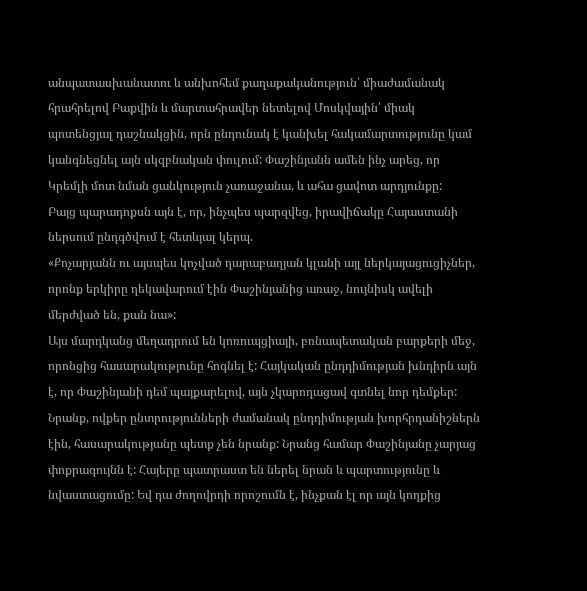անպատասխանատու և անխոհեմ քաղաքականություն՝ միաժամանակ հրահրելով Բաքվին և մարտահրավեր նետելով Մոսկվային՝ միակ պոտենցյալ դաշնակցին, որն ընդունակ է կանխել հակամարտությունը կամ կանգնեցնել այն սկզբնական փուլում: Փաշինյանն ամեն ինչ արեց, որ Կրեմլի մոտ նման ցանկություն չառաջանա, և ահա ցավոտ արդյունքը:
Բայց պարադոքսն այն է, որ, ինչպես պարզվեց, իրավիճակը Հայաստանի ներսում ընդգծվում է հետևյալ կերպ.
«Քոչարյանն ու այսպես կոչված ղարաբաղյան կլանի այլ ներկայացուցիչներ, որոնք երկիրը ղեկավարում էին Փաշինյանից առաջ, նույնիսկ ավելի մերժված են, քան նա»:
Այս մարդկանց մեղադրում են կոռուպցիայի, բռնապետական բարքերի մեջ, որոնցից հասարակությունը հոգնել է: Հայկական ընդդիմության խնդիրն այն է, որ Փաշինյանի դեմ պայքարելով, այն չկարողացավ գտնել նոր դեմքեր: Նրանք, ովքեր ընտրությունների ժամանակ ընդդիմության խորհրդանիշներն էին, հասարակությանը պետք չեն նրանք: Նրանց համար Փաշինյանը չարյաց փոքրագույնն է: Հայերը պատրաստ են ներել նրան և պարտությունը և նվաստացումը: Եվ դա ժողովրդի որոշումն է, ինչքան էլ որ այն կողքից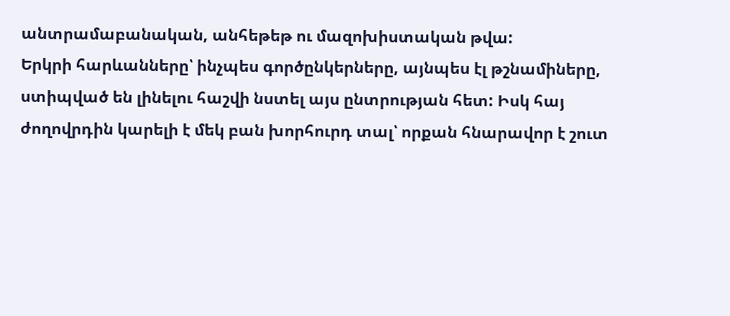անտրամաբանական, անհեթեթ ու մազոխիստական թվա:
Երկրի հարևանները՝ ինչպես գործընկերները, այնպես էլ թշնամիները, ստիպված են լինելու հաշվի նստել այս ընտրության հետ: Իսկ հայ ժողովրդին կարելի է մեկ բան խորհուրդ տալ՝ որքան հնարավոր է շուտ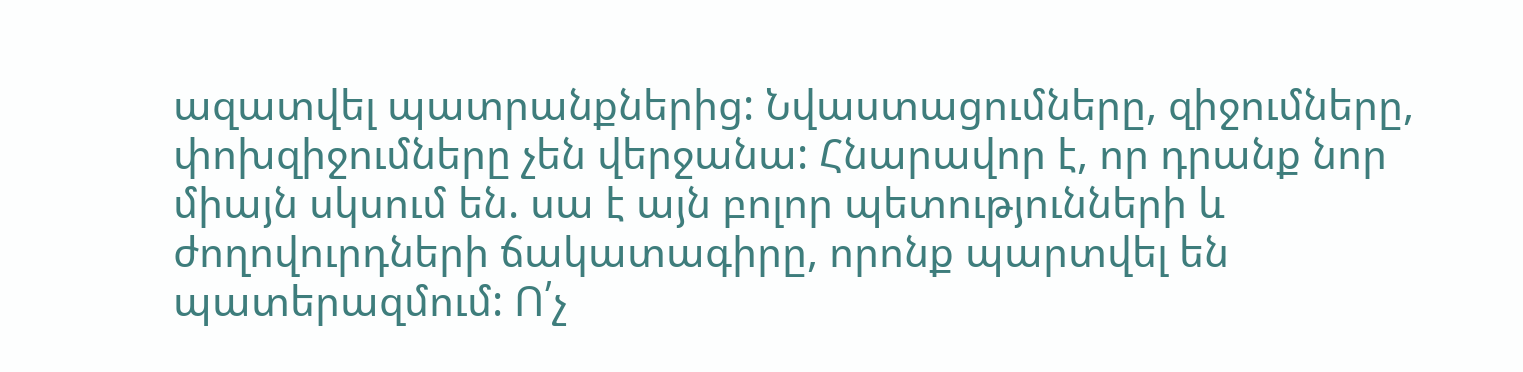ազատվել պատրանքներից: Նվաստացումները, զիջումները, փոխզիջումները չեն վերջանա: Հնարավոր է, որ դրանք նոր միայն սկսում են. սա է այն բոլոր պետությունների և ժողովուրդների ճակատագիրը, որոնք պարտվել են պատերազմում: Ո՛չ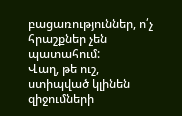բացառություններ, ո՛չ հրաշքներ չեն պատահում:
Վաղ, թե ուշ, ստիպված կլինեն զիջումների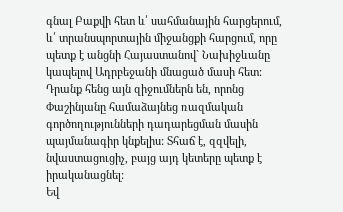գնալ Բաքվի հետ և՛ սահմանային հարցերում, և՛ տրանսպորտային միջանցքի հարցում, որը պետք է անցնի Հայաստանով` Նախիջևանը կապելով Ադրբեջանի մնացած մասի հետ: Դրանք հենց այն զիջումներն են, որոնց Փաշինյանը համաձայնեց ռազմական գործողությունների դադարեցման մասին պայմանագիր կնքելիս: Տհաճ է, զզվելի, նվաստացուցիչ, բայց այդ կետերը պետք է իրականացնել:
Եվ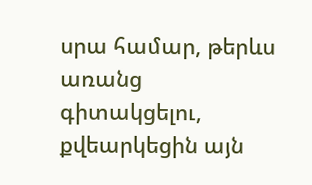սրա համար, թերևս առանց գիտակցելու, քվեարկեցին այն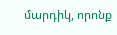մարդիկ, որոնք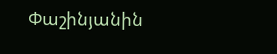Փաշինյանին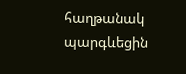հաղթանակ պարգևեցին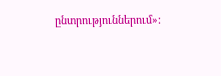ընտրություններում»: